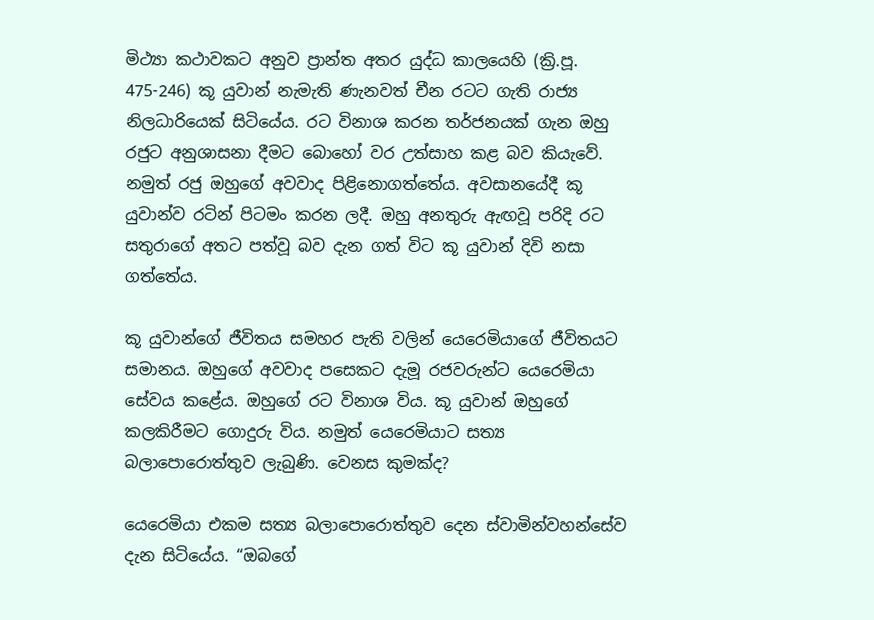මිථ්‍යා කථාවකට අනුව ප්‍රාන්ත අතර යුද්ධ කාලයෙහි (ක්‍රි.පූ. 475-246) කූ යුවාන් නැමැති ණැනවත් චීන රටට ගැති රාජ්‍ය නිලධාරියෙක් සිටියේය. රට විනාශ කරන තර්ජනයක් ගැන ඔහු රජුට අනුශාසනා දීමට බොහෝ වර උත්සාහ කළ බව කියැවේ. නමුත් රජු ඔහුගේ අවවාද පිළිනොගත්තේය. අවසානයේදී කූ යුවාන්ව රටින් පිටමං කරන ලදී. ඔහු අනතුරු ඇඟවූ පරිදි රට සතුරාගේ අතට පත්වූ බව දැන ගත් විට කූ යුවාන් දිවි නසා ගත්තේය.

කූ යුවාන්ගේ ජීවිතය සමහර පැති වලින් යෙරෙමියාගේ ජීවිතයට සමානය. ඔහුගේ අවවාද පසෙකට දැමූ රජවරුන්ට යෙරෙමියා සේවය කළේය. ඔහුගේ රට විනාශ විය. කූ යුවාන් ඔහුගේ කලකිරීමට ගොදුරු විය. නමුත් යෙරෙමියාට සත්‍ය බලාපොරොත්තුව ලැබුණි. වෙනස කුමක්ද?

යෙරෙමියා එකම සත්‍ය බලාපොරොත්තුව දෙන ස්වාමින්වහන්සේව දැන සිටියේය. “ඔබගේ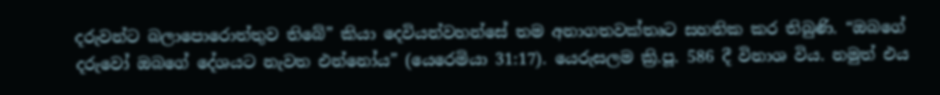දරුවන්ට බලාපොරොත්තුව තිබේ” කියා දෙවියන්වහන්සේ තම අනාගතවක්තෘට සහතික කර තිබුණි. “ඔබගේ දරුවෝ ඔබගේ දේශයට නැවත එන්නෝය” (යෙරෙමියා 31:17). යෙරුසලම ක්‍රි.පූ. 586 දී විනාශ විය. නමුත් එය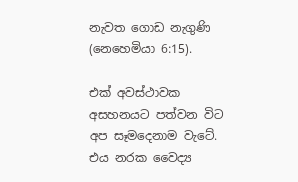නැවත ගොඩ නැගුණි (නෙහෙමියා 6:15).

එක් අවස්ථාවක අසහනයට පත්වන විට අප සෑමදෙනාම වැටේ. එය නරක වෛද්‍ය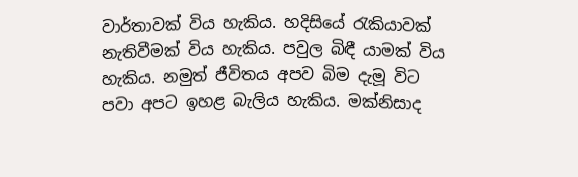වාර්තාවක් විය හැකිය. හදිසියේ රැකියාවක් නැතිවීමක් විය හැකිය. පවුල බිඳී යාමක් විය හැකිය. නමුත් ජීවිතය අපව බිම දැමූ විට පවා අපට ඉහළ බැලිය හැකිය. මක්නිසාද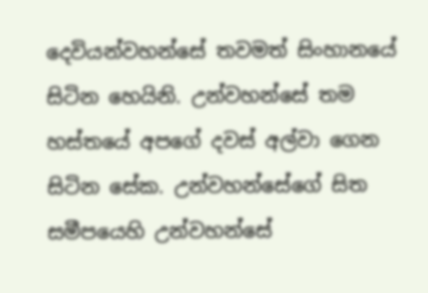දෙවියන්වහන්සේ තවමත් සිංහානයේ සිටින හෙයිනි. උන්වහන්සේ තම හස්තයේ අපගේ දවස් අල්වා ගෙන සිටින සේක. උන්වහන්සේගේ සිත සමීපයෙහි උන්වහන්සේ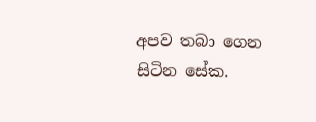අපව තබා ගෙන සිටින සේක.